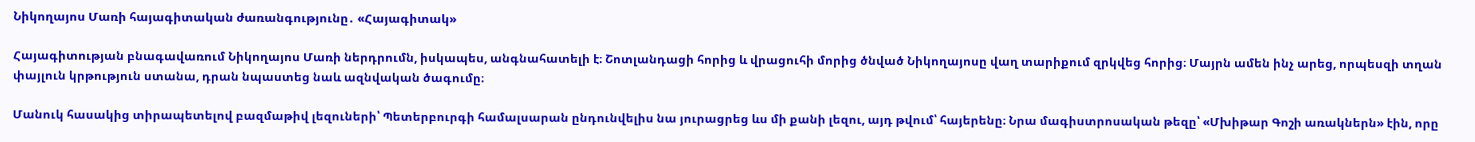Նիկողայոս Մառի հայագիտական ժառանգությունը․ «Հայագիտակ»

Հայագիտության բնագավառում Նիկողայոս Մառի ներդրումն, իսկապես, անգնահատելի է։ Շոտլանդացի հորից և վրացուհի մորից ծնված Նիկողայոսը վաղ տարիքում զրկվեց հորից։ Մայրն ամեն ինչ արեց, որպեսզի տղան փայլուն կրթություն ստանա, դրան նպաստեց նաև ազնվական ծագումը։

Մանուկ հասակից տիրապետելով բազմաթիվ լեզուների՝ Պետերբուրգի համալսարան ընդունվելիս նա յուրացրեց ևս մի քանի լեզու, այդ թվում՝ հայերենը։ Նրա մագիստրոսական թեզը՝ «Մխիթար Գոշի առակներն» էին, որը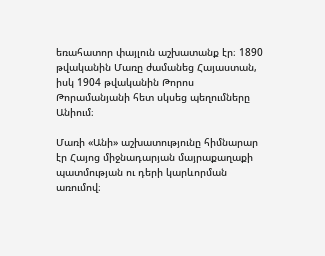եռահատոր փայլուն աշխատանք էր։ 1890 թվականին Մառը ժամանեց Հայաստան, իսկ 1904 թվականին Թորոս Թորամանյանի հետ սկսեց պեղումները Անիում։

Մառի «Անի» աշխատությունը հիմնարար էր Հայոց միջնադարյան մայրաքաղաքի պատմության ու դերի կարևորման առումով։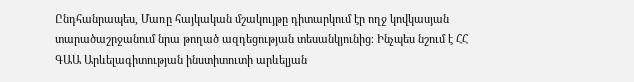Ընդհանրապես, Մառը հայկական մշակույթը դիտարկում էր ողջ կովկասյան տարածաշրջանում նրա թողած ազդեցության տեսանկյունից։ Ինչպես նշում է ՀՀ ԳԱԱ Արևելագիտության ինստիտուտի արևելյան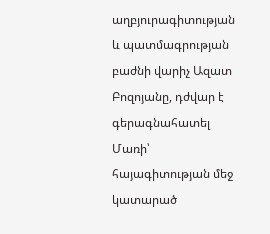աղբյուրագիտության և պատմագրության բաժնի վարիչ Ազատ Բոզոյանը, դժվար է գերագնահատել Մառի՝ հայագիտության մեջ կատարած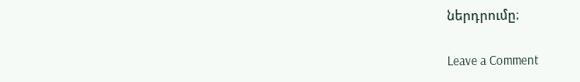ներդրումը։

Leave a Comment